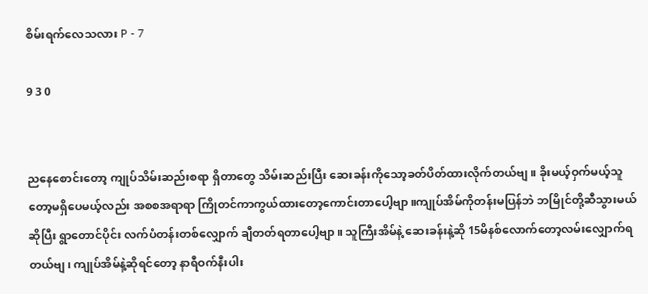စိမ်းရက်လေသလား P - 7

9 3 0


ညနေစောင်းတော့ ကျုပ်သိမ်းဆည်းစရာ ရှိတာတွေ သိမ်းဆည်းပြီး ဆေးခန်းကိုသော့ခတ်ပိတ်ထားလိုက်တယ်ဗျ။ ခိုးမယ့်ဝှက်မယ့်သူတော့မရှိပေမယ့်လည်း အစစအရာရာ ကြိုတင်ကာကွယ်ထားတော့ကောင်းတာပေါ့ဗျာ။ကျုပ်အိမ်ကိုတန်းမပြန်ဘဲ ဘမြိုင်တို့ဆီသွားမယ်ဆိုပြီး ရွာတောင်ပိုင်း လက်ပံတန်းတစ်လျှောက် ချီတတ်ရတာပေါ့ဗျာ။ သူကြီးအိမ်နဲ့ ဆေးခန်းနဲ့ဆို 15မိနစ်လောက်တော့လမ်းလျှောက်ရတယ်ဗျ၊ ကျုပ်အိမ်နဲ့ဆိုရင်တော့ နာရီဝက်နီးပါး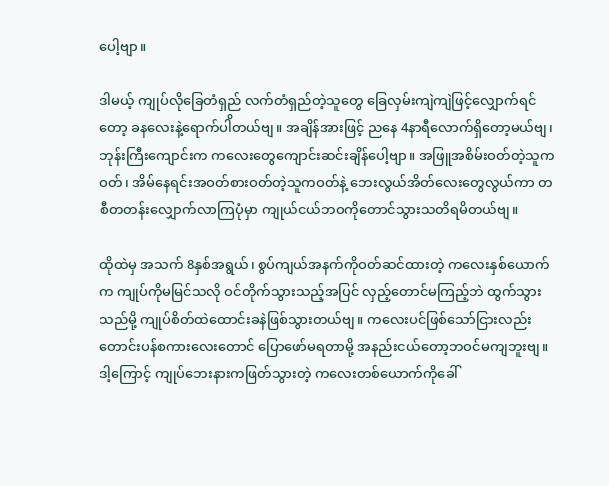ပေါ့ဗျာ။

ဒါမယ့် ကျုပ်လိုခြေတံရှည် လက်တံရှည်တဲ့သူတွေ ခြေလှမ်းကျဲကျဲဖြင့်လျှောက်ရင်တော့ ခနလေးနဲ့ရောက်ပါိတယ်ဗျ။ အချိန်အားဖြင့် ညနေ 4နာရီလောက်ရှိတော့မယ်ဗျ၊ ဘုန်းကြီး‌ကျောင်းက ကလေးတွေကျောင်းဆင်းချိန်ပေါ့ဗျာ။ အဖြူအစိမ်းဝတ်တဲ့သူကဝတ်၊ အိမ်နေရင်းအဝတ်စားဝတ်တဲ့သူကဝတ်နဲ့ ဘေးလွယ်အိတ်လေးတွေလွယ်ကာ တစီတတန်းလျှောက်လာကြပုံမှာ ကျုယ်ငယ်ဘဝကိုတောင်သွားသတိရမိတယ်ဗျ။

ထိုထဲမှ အသက် 8နှစ်အရွယ်၊ စွပ်ကျယ်အနက်ကိုဝတ်ဆင်ထားတဲ့ ကလေးနှစ်ယောက်က ကျုပ်ကိုမမြင်သလို ဝင်တိုက်သွားသည့်အပြင် လှည့်တောင်မကြည့်ဘဲ ထွက်သွားသည်မို့ ကျုပ်စိတ်ထဲထောင်းခနဲဖြစ်သွားတယ်ဗျ။ ကလေးပင်ဖြစ်သော်ငြားလည်း တောင်းပန်စကားလေးတောင် ပြောဖော်မရတာမို့ အနည်းငယ်တော့ဘဝင်မကျဘူးဗျ။ ဒါ့ကြောင့် ကျုပ်ဘေးနားကဖြတ်သွားတဲ့ ကလေးတစ်ယောက်ကိုခေါ်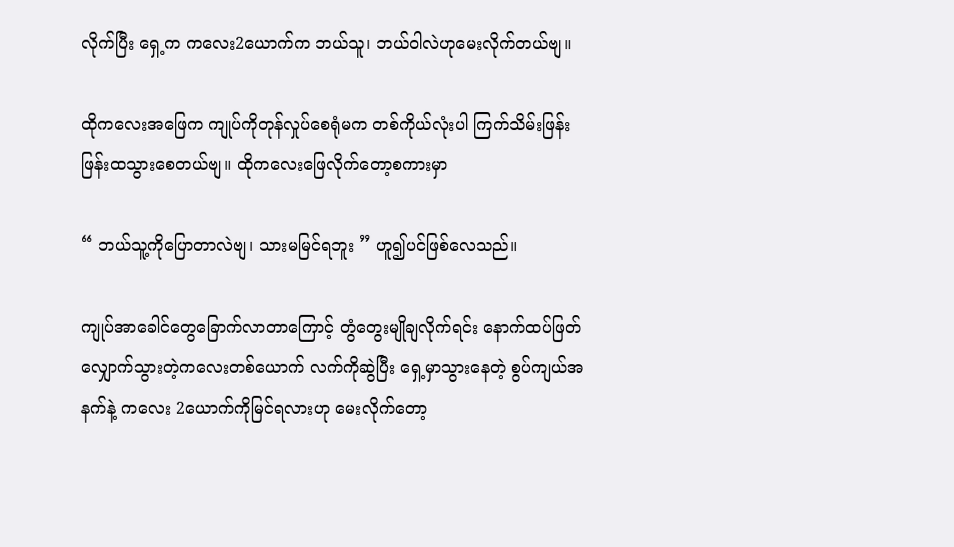လိုက်ပြီး ရှေ့က ကလေး2ယောက်က ဘယ်သူ၊ ဘယ်ဝါလဲဟုမေးလိုက်တယ်ဗျ။

ထိုကလေးအဖြေက ကျုပ်ကိုတုန်လှုပ်စေရုံမက တစ်ကိုယ်လုံးပါ ကြက်သိမ်းဖြန်းဖြန်းထ‌သွားစေတယ်ဗျ။ ထိုကလေးဖြေလိုက်တော့စကားမှာ

“ ဘယ်သူ့ကိုပြောတာလဲဗျ၊ သားမမြင်ရဘူး ” ဟူ၍ပင်ဖြစ်လေသည်။

ကျုပ်အာခေါင်တွေခြောက်လာတာကြောင့် တွံတွေးမျိုချလိုက်ရင်း နောက်ထပ်ဖြတ်လျှောက်သွားတဲ့ကလေးတစ်ယောက် လက်ကိုဆွဲပြီး ရှေ့မှာသွားနေတဲ့ စွပ်ကျယ်အနက်နဲ့ ကလေး 2ယောက်ကိုမြင်ရလားဟု မေးလိုက်တော့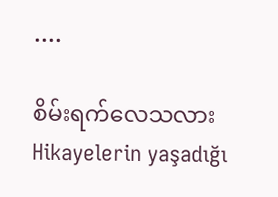....

စိမ်းရက်လေသလားHikayelerin yaşadığı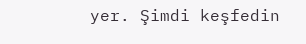yer. Şimdi keşfedin